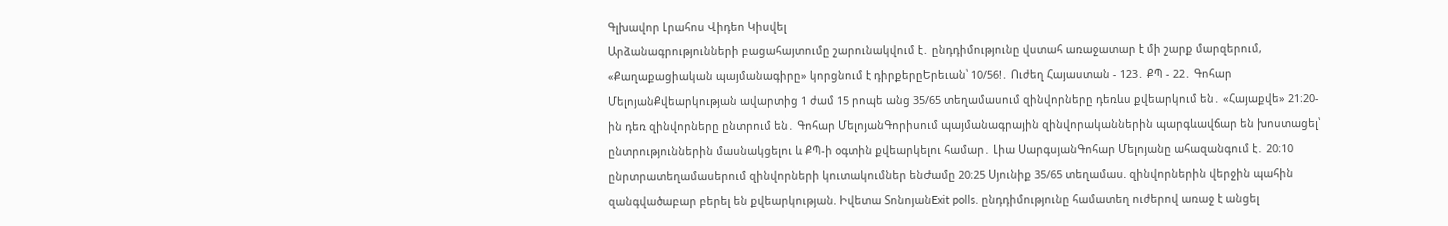Գլխավոր Լրահոս Վիդեո Կիսվել
Արձանագրությունների բացահայտումը շարունակվում է․ ընդդիմությունը վստահ առաջատար է մի շարք մարզերում, «Քաղաքացիական պայմանագիրը» կորցնում է դիրքերըԵրեւան՝ 10/56!․ Ուժեղ Հայաստան - 123․ ՔՊ - 22․ Գոհար ՄելոյանՔվեարկության ավարտից 1 ժամ 15 րոպե անց 35/65 տեղամասում զինվորները դեռևս քվեարկում են․ «Հայաքվե» 21։20-ին դեռ զինվորները ընտրում են․ Գոհար ՄելոյանԳորիսում պայմանագրային զինվորականներին պարգևավճար են խոստացել՝ ընտրություններին մասնակցելու և ՔՊ-ի օգտին քվեարկելու համար․ Լիա ՍարգսյանԳոհար Մելոյանը ահազանգում է․ 20։10 ընրտրատեղամասերում զինվորների կուտակումներ ենԺամը 20։25 Սյունիք 35/65 տեղամաս. զինվորներին վերջին պահին զանգվածաբար բերել են քվեարկության. Իվետա ՏոնոյանExit polls. ընդդիմությունը համատեղ ուժերով առաջ է անցել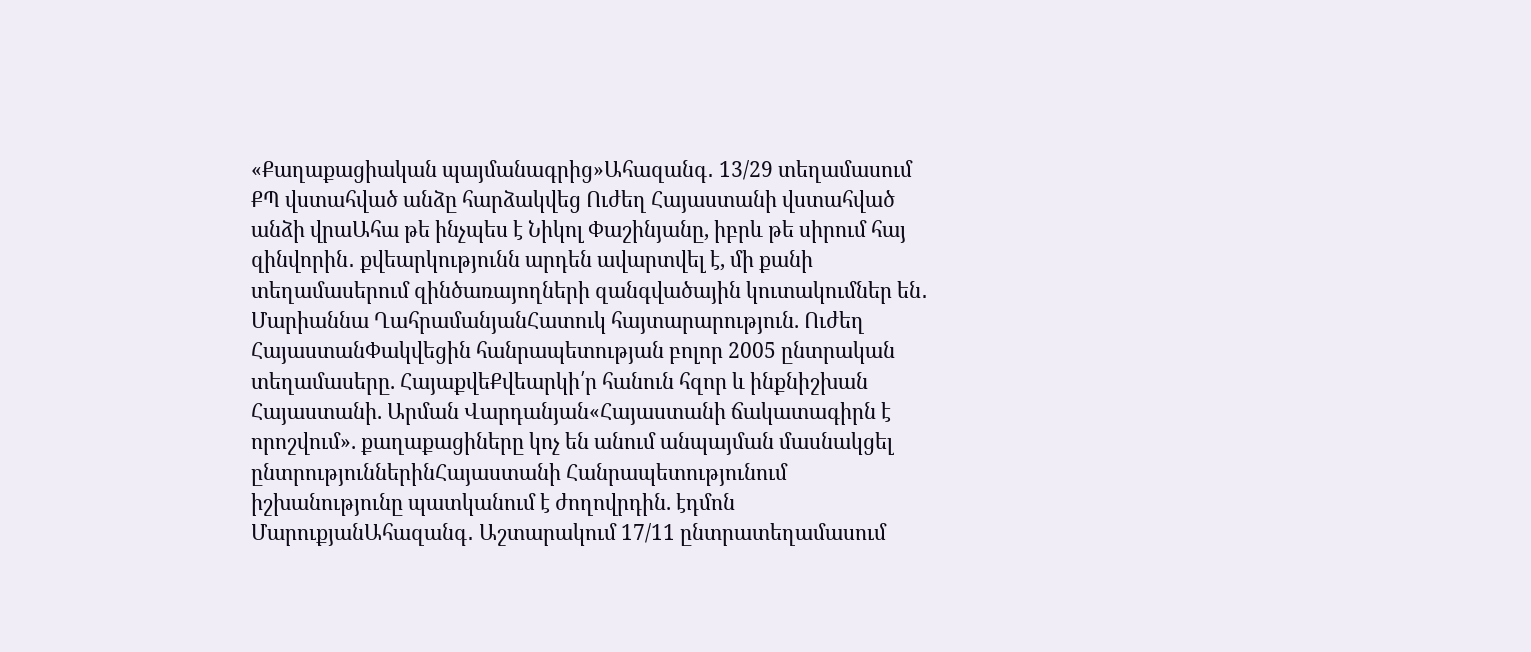«Քաղաքացիական պայմանագրից»Ահազանգ․ 13/29 տեղամասում ՔՊ վստահված անձը հարձակվեց Ուժեղ Հայաստանի վստահված անձի վրաԱհա թե ինչպես է Նիկոլ Փաշինյանը, իբրև թե սիրում հայ զինվորին․ քվեարկությունն արդեն ավարտվել է, մի քանի տեղամասերում զինծառայողների զանգվածային կուտակումներ են․ Մարիաննա ՂահրամանյանՀատուկ հայտարարություն. Ուժեղ ՀայաստանՓակվեցին հանրապետության բոլոր 2005 ընտրական տեղամասերը. ՀայաքվեՔվեարկի՛ր հանուն հզոր և ինքնիշխան Հայաստանի. Արման Վարդանյան«Հայաստանի ճակատագիրն է որոշվում». քաղաքացիները կոչ են անում անպայման մասնակցել ընտրություններինՀայաստանի Հանրապետությունում իշխանությունը պատկանում է ժողովրդին. էդմոն ՄարուքյանԱհազանգ․ Աշտարակում 17/11 ընտրատեղամասում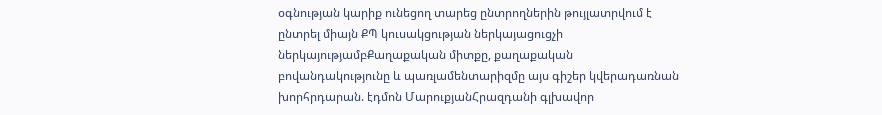օգնության կարիք ունեցող տարեց ընտրողներին թույլատրվում է ընտրել միայն ՔՊ կուսակցության ներկայացուցչի ներկայությամբՔաղաքական միտքը, քաղաքական բովանդակությունը և պառլամենտարիզմը այս գիշեր կվերադառնան խորհրդարան. էդմոն ՄարուքյանՀրազդանի գլխավոր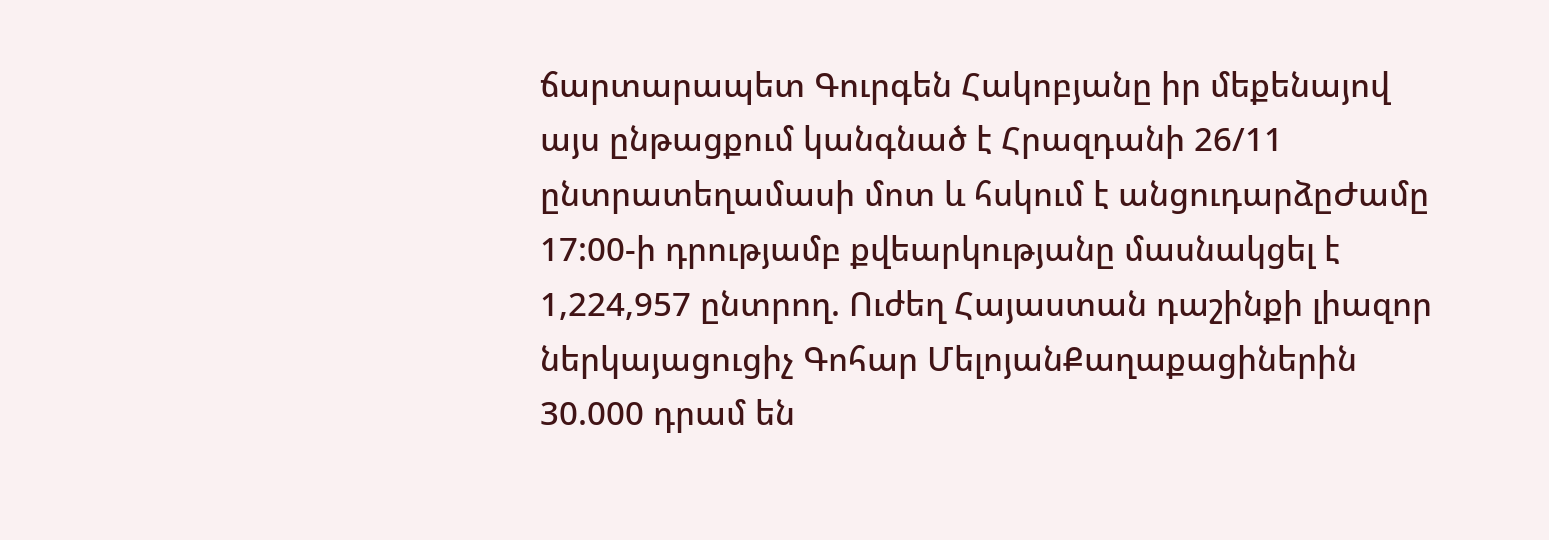ճարտարապետ Գուրգեն Հակոբյանը իր մեքենայով այս ընթացքում կանգնած է Հրազդանի 26/11 ընտրատեղամասի մոտ և հսկում է անցուդարձըԺամը 17:00-ի դրությամբ քվեարկությանը մասնակցել է 1,224,957 ընտրող. Ուժեղ Հայաստան դաշինքի լիազոր ներկայացուցիչ Գոհար ՄելոյանՔաղաքացիներին 30.000 դրամ են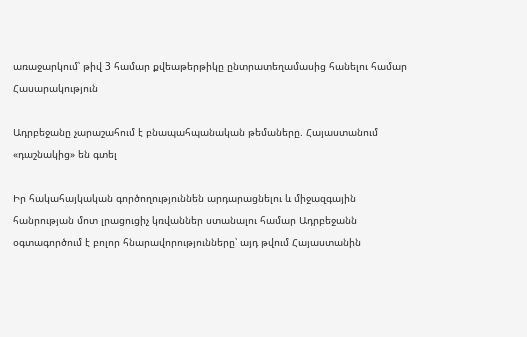առաջարկում՝ թիվ 3 համար քվեաթերթիկը ընտրատեղամասից հանելու համար
Հասարակություն

Ադրբեջանը չարաշահում է բնապահպանական թեմաները. Հայաստանում «դաշնակից» են գտել

Իր հակահայկական գործողություննեն արդարացնելու և միջազգային հանրության մոտ լրացուցիչ կռվաններ ստանալու համար Ադրբեջանն օգտագործում է բոլոր հնարավորությունները՝ այդ թվում Հայաստանին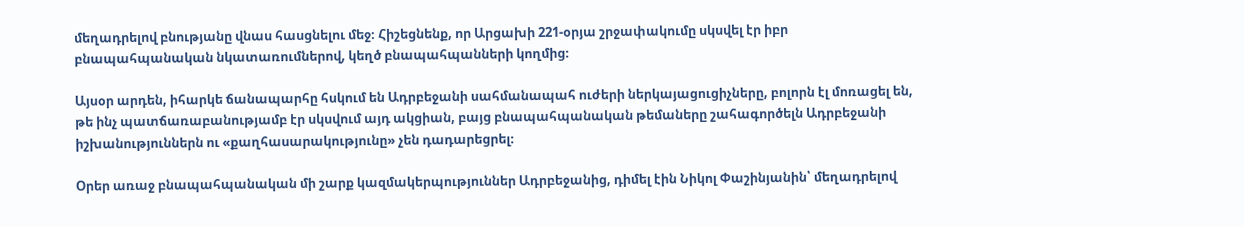մեղադրելով բնությանը վնաս հասցնելու մեջ։ Հիշեցնենք, որ Արցախի 221-օրյա շրջափակումը սկսվել էր իբր բնապահպանական նկատառումներով, կեղծ բնապահպանների կողմից։

Այսօր արդեն, իհարկե ճանապարհը հսկում են Ադրբեջանի սահմանապահ ուժերի ներկայացուցիչները, բոլորն էլ մոռացել են, թե ինչ պատճառաբանությամբ էր սկսվում այդ ակցիան, բայց բնապահպանական թեմաները շահագործելն Ադրբեջանի իշխանություններն ու «քաղհասարակությունը» չեն դադարեցրել։

Օրեր առաջ բնապահպանական մի շարք կազմակերպություններ Ադրբեջանից, դիմել էին Նիկոլ Փաշինյանին՝ մեղադրելով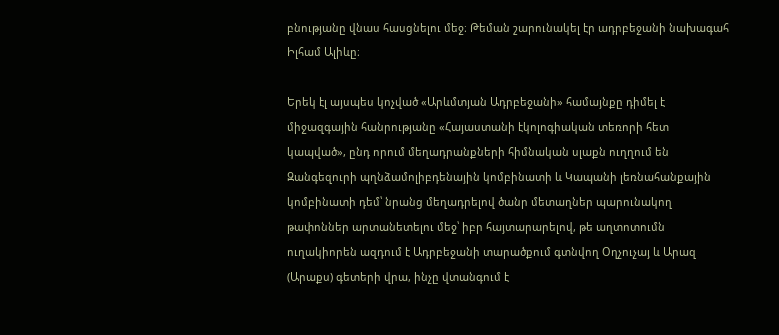բնությանը վնաս հասցնելու մեջ։ Թեման շարունակել էր ադրբեջանի նախագահ Իլհամ Ալիևը։

Երեկ էլ այսպես կոչված «Արևմտյան Ադրբեջանի» համայնքը դիմել է միջազգային հանրությանը «Հայաստանի էկոլոգիական տեռորի հետ կապված», ընդ որում մեղադրանքների հիմնական սլաքն ուղղում են Զանգեզուրի պղնձամոլիբդենային կոմբինատի և Կապանի լեռնահանքային կոմբինատի դեմ՝ նրանց մեղադրելով ծանր մետաղներ պարունակող թափոններ արտանետելու մեջ՝ իբր հայտարարելով, թե աղտոտումն ուղակիորեն ազդում է Ադրբեջանի տարածքում գտնվող Օղչուչայ և Արազ (Արաքս) գետերի վրա, ինչը վտանգում է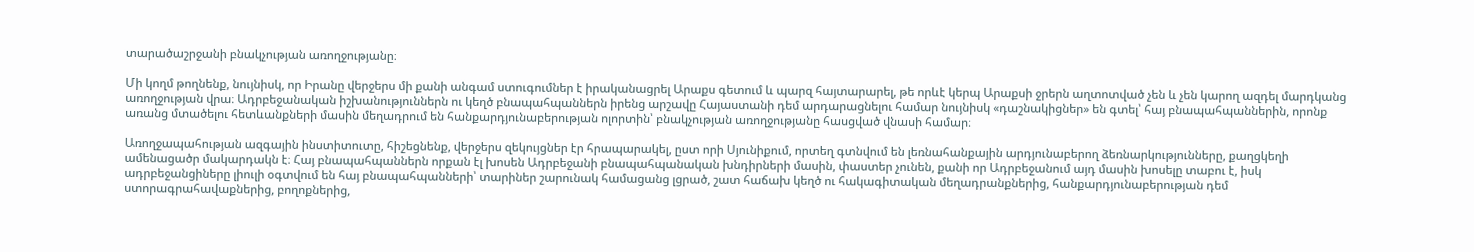տարածաշրջանի բնակչության առողջությանը։

Մի կողմ թողնենք, նույնիսկ, որ Իրանը վերջերս մի քանի անգամ ստուգումներ է իրականացրել Արաքս գետում և պարզ հայտարարել, թե որևէ կերպ Արաքսի ջրերն աղտոտված չեն և չեն կարող ազդել մարդկանց առողջության վրա։ Ադրբեջանական իշխանություններն ու կեղծ բնապահպաններն իրենց արշավը Հայաստանի դեմ արդարացնելու համար նույնիսկ «դաշնակիցներ» են գտել՝ հայ բնապահպաններին, որոնք առանց մտածելու հետևանքների մասին մեղադրում են հանքարդյունաբերության ոլորտին՝ բնակչության առողջությանը հասցված վնասի համար։

Առողջապահության ազգային ինստիտուտը, հիշեցնենք, վերջերս զեկույցներ էր հրապարակել, ըստ որի Սյունիքում, որտեղ գտնվում են լեռնահանքային արդյունաբերող ձեռնարկությունները, քաղցկեղի ամենացածր մակարդակն է։ Հայ բնապահպաններն որքան էլ խոսեն Ադրբեջանի բնապահպանական խնդիրների մասին, փաստեր չունեն, քանի որ Ադրբեջանում այդ մասին խոսելը տաբու է, իսկ ադրբեջանցիները լիուլի օգտվում են հայ բնապահպանների՝ տարիներ շարունակ համացանց լցրած, շատ հաճախ կեղծ ու հակագիտական մեղադրանքներից, հանքարդյունաբերության դեմ ստորագրահավաքներից, բողոքներից,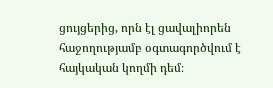ցույցերից, որն էլ ցավալիորեն հաջողությամբ օգտագործվում է հայկական կողմի դեմ։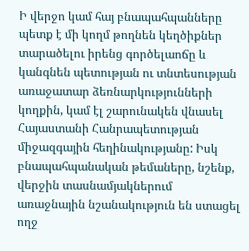Ի վերջո կամ հայ բնապահպանները պետք է մի կողմ թողնեն կեղծիքներ տարածելու իրենց գործելաոճը և կանգնեն պետության ու տնտեսության առաջատար ձեռնարկությունների կողքին, կամ էլ շարունակեն վնասել Հայաստանի Հանրապետության միջազգային հեղինակությանը: Իսկ բնապահպանական թեմաները, նշենք, վերջին տասնամյակներում առաջնային նշանակություն են ստացել ողջ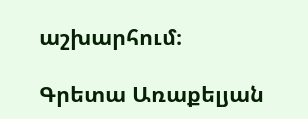աշխարհում։

Գրետա Առաքելյան